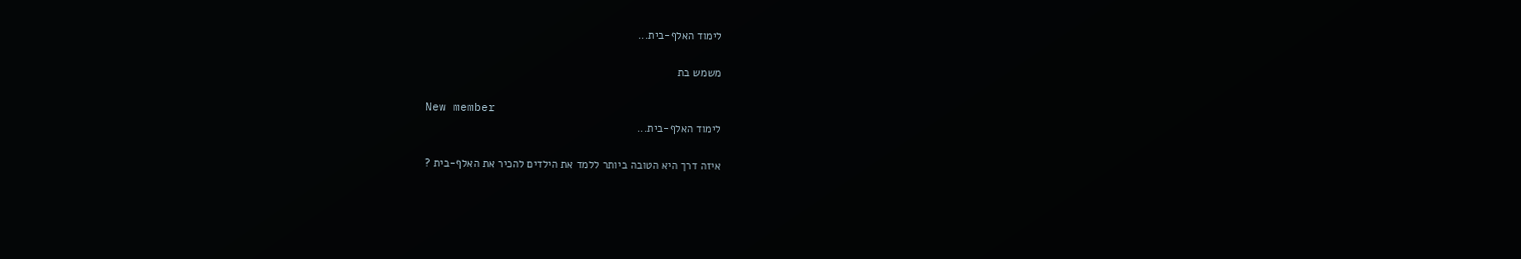לימוד האלף-בית...

משמש בת

New member
לימוד האלף-בית...

איזה דרך היא הטובה ביותר ללמד את הילדים להכיר את האלף-בית ?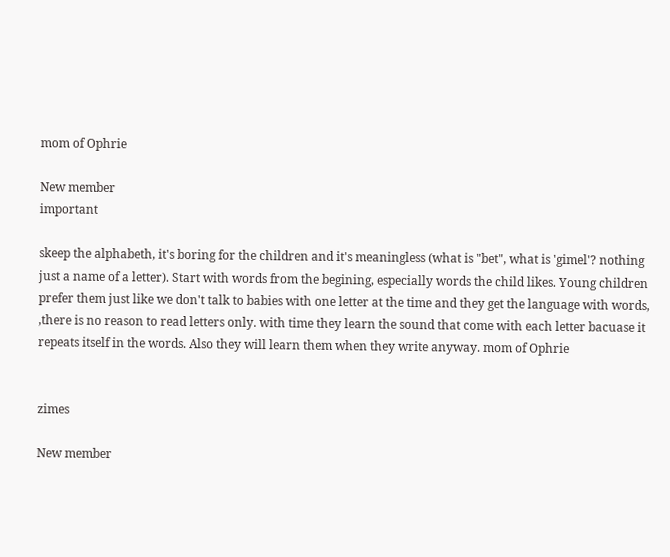mom of Ophrie

New member
important

skeep the alphabeth, it's boring for the children and it's meaningless (what is "bet", what is 'gimel'? nothing just a name of a letter). Start with words from the begining, especially words the child likes. Young children prefer them just like we don't talk to babies with one letter at the time and they get the language with words, ,there is no reason to read letters only. with time they learn the sound that come with each letter bacuase it repeats itself in the words. Also they will learn them when they write anyway. mom of Ophrie


zimes

New member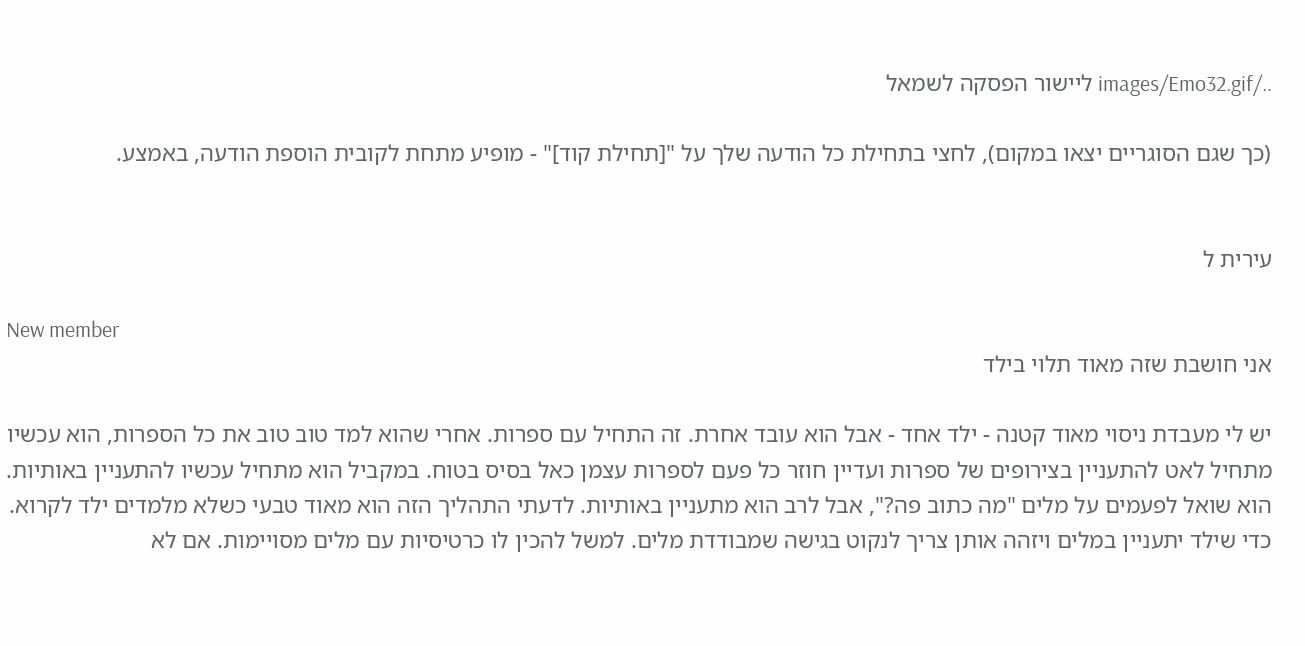../images/Emo32.gif ליישור הפסקה לשמאל

(כך שגם הסוגריים יצאו במקום), לחצי בתחילת כל הודעה שלך על "[תחילת קוד]" - מופיע מתחת לקובית הוספת הודעה, באמצע.


עירית ל

New member
אני חושבת שזה מאוד תלוי בילד

יש לי מעבדת ניסוי מאוד קטנה - ילד אחד - אבל הוא עובד אחרת. זה התחיל עם ספרות. אחרי שהוא למד טוב טוב את כל הספרות, הוא עכשיו מתחיל לאט להתעניין בצירופים של ספרות ועדיין חוזר כל פעם לספרות עצמן כאל בסיס בטוח. במקביל הוא מתחיל עכשיו להתעניין באותיות. הוא שואל לפעמים על מלים "מה כתוב פה?", אבל לרב הוא מתעניין באותיות. לדעתי התהליך הזה הוא מאוד טבעי כשלא מלמדים ילד לקרוא. כדי שילד יתעניין במלים ויזהה אותן צריך לנקוט בגישה שמבודדת מלים. למשל להכין לו כרטיסיות עם מלים מסויימות. אם לא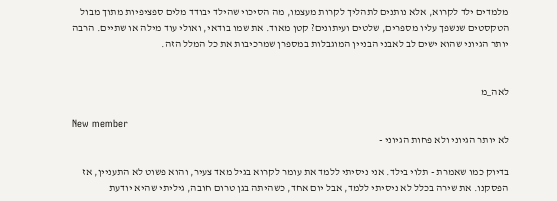מלמדים ילד לקרוא, אלא נותנים לתהליך לקרות מעצמו, מה הסיכוי שהילד יבודד מלים ספציפיות מתוך מבול הטקסטים שנשפך עליו מספרים, שלטים ועיתונים? קטן מאוד. את שמו בודאי, ואולי עוד מילה או שתיים. הרבה יותר הגיוני שהוא ישים לב לאבני הבניין המוגבלות במספרן שמרכיבות את כל המלל הזה.


לאה_מ

New member
לא יותר הגיוני ולא פחות הגיוני -

בדיוק כמו שאמרת - תלוי בילד. אני ניסיתי ללמד את עומר לקרוא בגיל מאד צעיר, והוא פשוט לא התעניין, אז הפסקנו. את שירה בכלל לא ניסיתי ללמד, אבל יום אחד, כשהיתה בגן טרום חובה, גיליתי שהיא יודעת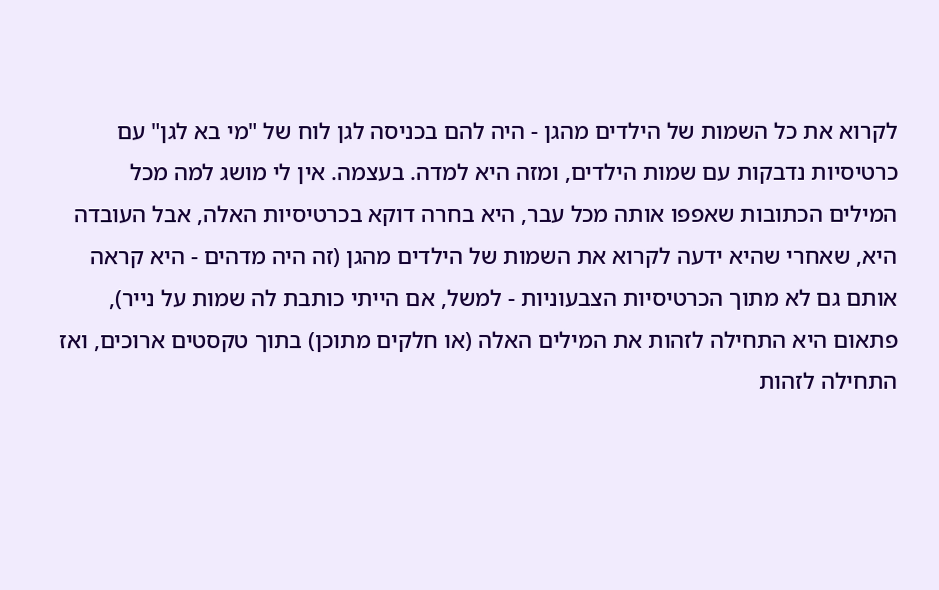לקרוא את כל השמות של הילדים מהגן - היה להם בכניסה לגן לוח של "מי בא לגן" עם כרטיסיות נדבקות עם שמות הילדים, ומזה היא למדה. בעצמה. אין לי מושג למה מכל המילים הכתובות שאפפו אותה מכל עבר, היא בחרה דוקא בכרטיסיות האלה, אבל העובדה היא, שאחרי שהיא ידעה לקרוא את השמות של הילדים מהגן (זה היה מדהים - היא קראה אותם גם לא מתוך הכרטיסיות הצבעוניות - למשל, אם הייתי כותבת לה שמות על נייר), פתאום היא התחילה לזהות את המילים האלה (או חלקים מתוכן) בתוך טקסטים ארוכים, ואז התחילה לזהות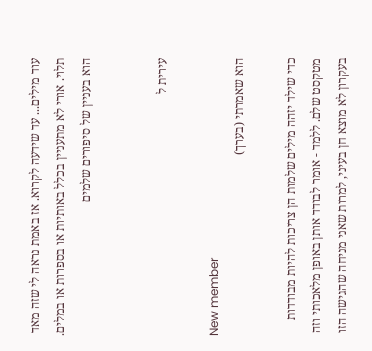עוד מילים... עד שידעה לקרוא. אז באמת נראה לי שזה מאד תלוי. אורי לא מתעניין בכלל באותיות או בספרות או במלים. הוא בעניין של סיפורים שלמים


עירית ל

New member
הוא שאמרתי (בערך)

כדי שילד יזהה מילים שלמות הן צריכות להיות מבודדות מטקסט שלם. ללמד - אומר לבודד אותן באופן מלאכותי וזה בעקרון לא מוצא חן בעיני, למרות שאני מניחה שהגישה הזו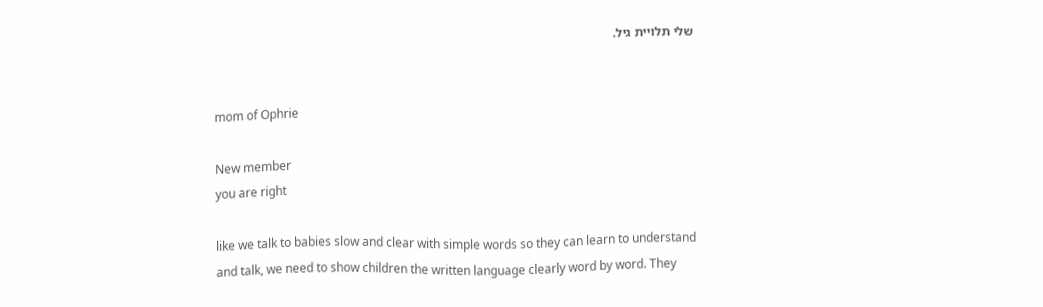שלי תלויית גיל.


mom of Ophrie

New member
you are right

like we talk to babies slow and clear with simple words so they can learn to understand and talk, we need to show children the written language clearly word by word. They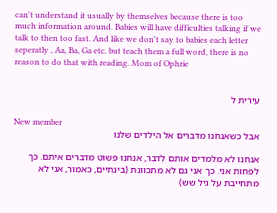can't understand it usually by themselves because there is too much information around. Babies will have difficulties talking if we talk to then too fast. And like we don't say to babies each letter seperatly , Aa, Ba, Ga etc. but teach them a full word, there is no reason to do that with reading. Mom of Ophrie


עירית ל

New member
אבל כשאנחנו מדברים אל הילדים שלנו

אנחנו לא מלמדים אותם לדבר, אנחנו פשוט מדברים איתם. כך לפחות אני. כך אני גם לא מתכוונת (בינתיים, כאמור, אני לא מתחייבת על גיל שש)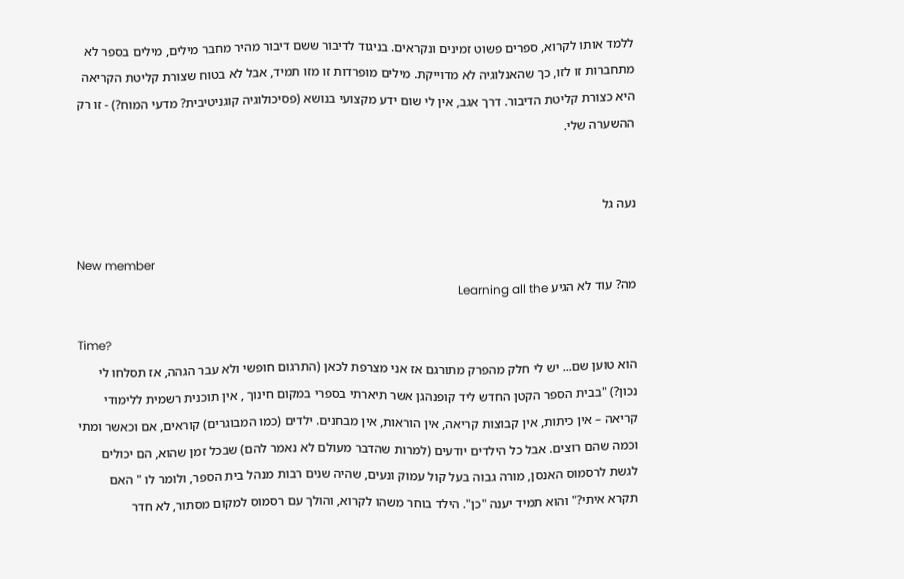ללמד אותו לקרוא, ספרים פשוט זמינים ונקראים. בניגוד לדיבור ששם דיבור מהיר מחבר מילים, מילים בספר לא מתחברות זו לזו, כך שהאנלוגיה לא מדוייקת. מילים מופרדות זו מזו תמיד, אבל לא בטוח שצורת קליטת הקריאה היא כצורת קליטת הדיבור. דרך אגב, אין לי שום ידע מקצועי בנושא (פסיכולוגיה קוגניטיבית? מדעי המוח?) - זו רק ההשערה שלי.


נעה גל

New member
מה? עוד לא הגיע Learning all the

Time?
הוא טוען שם... יש לי חלק מהפרק מתורגם אז אני מצרפת לכאן (התרגום חופשי ולא עבר הגהה, אז תסלחו לי נכון?) "בבית הספר הקטן החדש ליד קופנהגן אשר תיארתי בספרי במקום חינוך , אין תוכנית רשמית ללימודי קריאה – אין כיתות, אין קבוצות קריאה, אין הוראות, אין מבחנים. ילדים (כמו המבוגרים) קוראים, אם וכאשר ומתי וכמה שהם רוצים. אבל כל הילדים יודעים (למרות שהדבר מעולם לא נאמר להם) שבכל זמן שהוא, הם יכולים לגשת לרסמוס האנסן, מורה גבוה בעל קול עמוק ונעים, שהיה שנים רבות מנהל בית הספר, ולומר לו " האם תקרא איתי?" והוא תמיד יענה "כן". הילד בוחר משהו לקרוא, והולך עם רסמוס למקום מסתור, לא חדר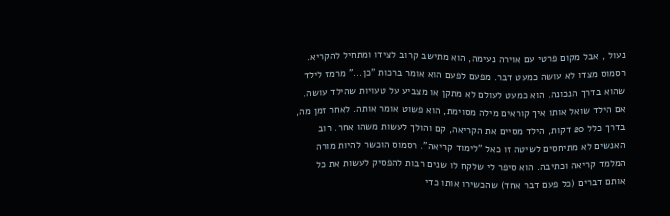נעול , אבל מקום פרטי עם אוירה נעימה, הוא מתישב קרוב לצידו ומתחיל להקריא. רסמוס מצדו לא עושה כמעט דבר. מפעם לפעם הוא אומר ברכות "כן..." מרמז לילד שהוא בדרך הנכונה. הוא כמעט לעולם לא מתקן או מצביע על טעויות שהילד עושה. אם הילד שואל אותו איך קוראים מילה מסוימת, הוא פשוט אומר אותה. לאחר זמן מה, בדרך כלל 20 דקות, הילד מסיים את הקריאה, קם והולך לעשות משהו אחר. רוב האנשים לא מתיחסים לשיטה זו כאל "לימוד קריאה". רסמוס הוכשר להיות מורה המלמד קריאה וכתיבה. הוא סיפר לי שלקח לו שנים רבות להפסיק לעשות את כל אותם דברים (כל פעם דבר אחד) שהכשירו אותו כדי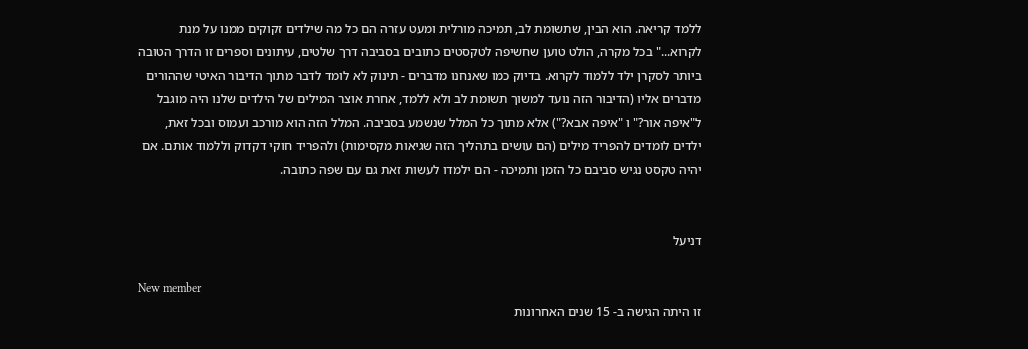ללמד קריאה. הוא הבין, שתשומת לב, תמיכה מורלית ומעט עזרה הם כל מה שילדים זקוקים ממנו על מנת לקרוא..." בכל מקרה, הולט טוען שחשיפה לטקסטים כתובים בסביבה דרך שלטים, עיתונים וספרים זו הדרך הטובה ביותר לסקרן ילד ללמוד לקרוא. בדיוק כמו שאנחנו מדברים - תינוק לא לומד לדבר מתוך הדיבור האיטי שההורים מדברים אליו (הדיבור הזה נועד למשוך תשומת לב ולא ללמד, אחרת אוצר המילים של הילדים שלנו היה מוגבל ל"איפה אור?" ו "איפה אבא?") אלא מתוך כל המלל שנשמע בסביבה. המלל הזה הוא מורכב ועמוס ובכל זאת, ילדים לומדים להפריד מילים (הם עושים בתהליך הזה שגיאות מקסימות) ולהפריד חוקי דקדוק וללמוד אותם. אם יהיה טקסט נגיש סביבם כל הזמן ותמיכה - הם ילמדו לעשות זאת גם עם שפה כתובה.


דניעל

New member
זו היתה הגישה ב- 15 שנים האחרונות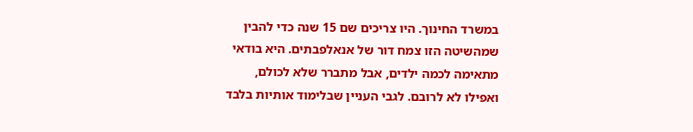במשרד החינוך. היו צריכים שם 15 שנה כדי להבין שמהשיטה הזו צמח דור של אנאלפבתים. היא בודאי מתאימה לכמה ילדים, אבל מתברר שלא לכולם, ואפילו לא לרובם. לגבי העניין שבלימוד אותיות בלבד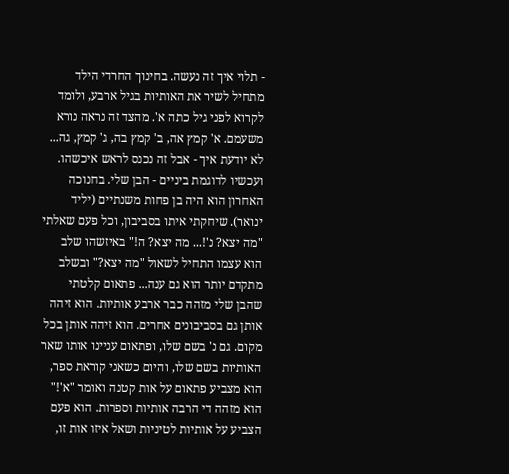- תלוי איך זה נעשה. בחינוך החרדי הילד מתחיל לשיר את האותיות בגיל ארבע, ולומד לקרוא לפני גיל כתה א'. מהצד זה נראה נורא משעמם. א' קמץ אה, ב' קמץ בה, ג' קמץ, גה... לא יודעת איך - אבל זה נכנס לראש איכשהו. ועכשיו לדוגמת ביניים - הבן שלי. בחנוכה האחרון הוא היה בן פחות משנתיים (יליד ינואר). שיחקתי איתו בסביבון, וכל פעם שאלתי "מה יצא? נ'!... מה יצא? ה!" באיזשהו שלב הוא עצמו התחיל לשאול "מה יצא?" ובשלב מתקדם יותר הוא גם ענה... פתאום קלטתי שהבן שלי מזהה כבר ארבע אותיות. הוא זיהה אותן גם בסביבונים אחרים. הוא זיהה אותן בכל מקום. גם נ' בשם שלו, ופתאום עניינו אותו שאר האותיות בשם שלו, והיום כשאני קוראת ספר, הוא מצביע פתאום על אות קטנה ואומר "א'!" הוא מזהה די הרבה אותיות וספרות. הוא פעם הצביע על אותיות לטיניות ושאל איזו אות זו,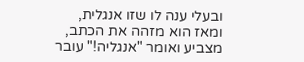ובעלי ענה לו שזו אנגלית, ומאז הוא מזהה את הכתב, מצביע ואומר "אנגליה!" עובר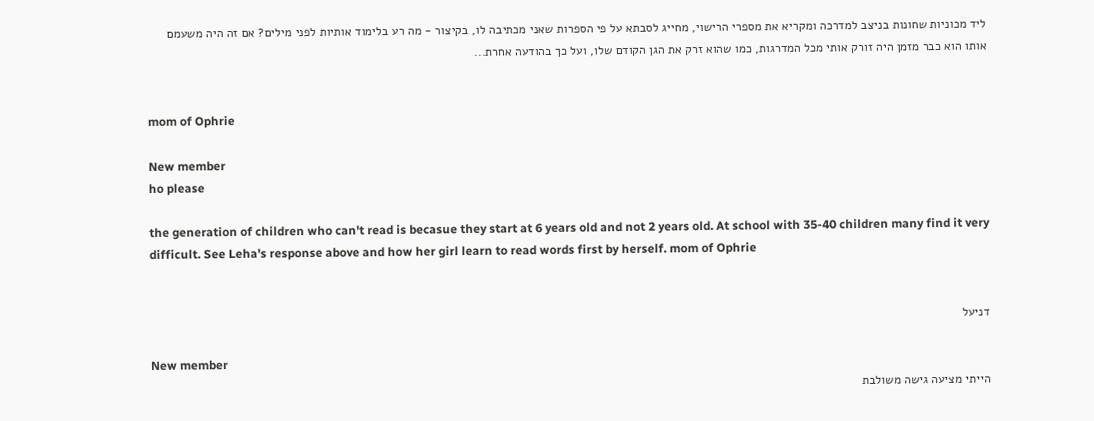ליד מכוניות שחונות בניצב למדרכה ומקריא את מספרי הרישוי, מחייג לסבתא על פי הספרות שאני מכתיבה לו, בקיצור - מה רע בלימוד אותיות לפני מילים? אם זה היה משעמם אותו הוא כבר מזמן היה זורק אותי מכל המדרגות, כמו שהוא זרק את הגן הקודם שלו, ועל כך בהודעה אחרת...


mom of Ophrie

New member
ho please

the generation of children who can't read is becasue they start at 6 years old and not 2 years old. At school with 35-40 children many find it very difficult. See Leha's response above and how her girl learn to read words first by herself. mom of Ophrie


דניעל

New member
הייתי מציעה גישה משולבת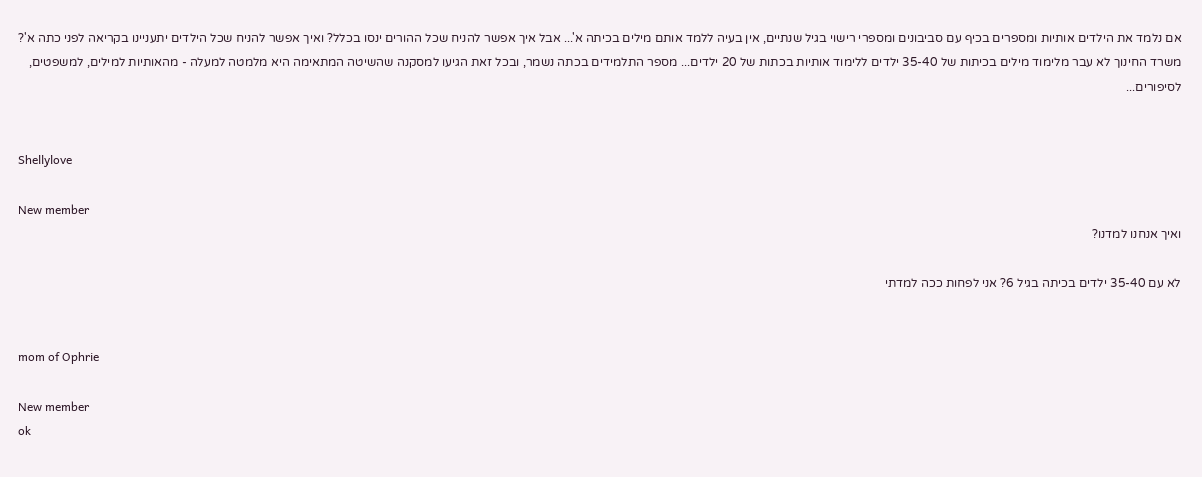אם נלמד את הילדים אותיות ומספרים בכיף עם סביבונים ומספרי רישוי בגיל שנתיים, אין בעיה ללמד אותם מילים בכיתה א'... אבל איך אפשר להניח שכל ההורים ינסו בכלל? ואיך אפשר להניח שכל הילדים יתעניינו בקריאה לפני כתה א'? משרד החינוך לא עבר מלימוד מילים בכיתות של 35-40 ילדים ללימוד אותיות בכתות של 20 ילדים... מספר התלמידים בכתה נשמר, ובכל זאת הגיעו למסקנה שהשיטה המתאימה היא מלמטה למעלה - מהאותיות למילים, למשפטים, לסיפורים...


Shellylove

New member
ואיך אנחנו למדנו?

לא עם 35-40 ילדים בכיתה בגיל 6? אני לפחות ככה למדתי


mom of Ophrie

New member
ok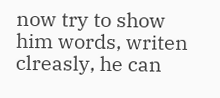now try to show him words, writen clreasly, he can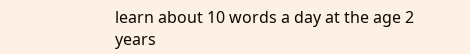learn about 10 words a day at the age 2 years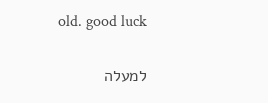old. good luck

למעלה